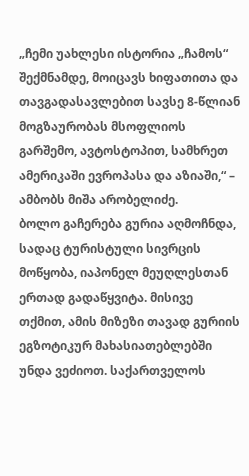„ჩემი უახლესი ისტორია „ჩამოს“ შექმნამდე, მოიცავს ხიფათითა და თავგადასავლებით სავსე 8-წლიან მოგზაურობას მსოფლიოს გარშემო, ავტოსტოპით, სამხრეთ ამერიკაში ევროპასა და აზიაში,“ – ამბობს მიშა არობელიძე.
ბოლო გაჩერება გურია აღმოჩნდა, სადაც ტურისტული სივრცის მოწყობა, იაპონელ მეუღლესთან ერთად გადაწყვიტა. მისივე თქმით, ამის მიზეზი თავად გურიის ეგზოტიკურ მახასიათებლებში უნდა ვეძიოთ. საქართველოს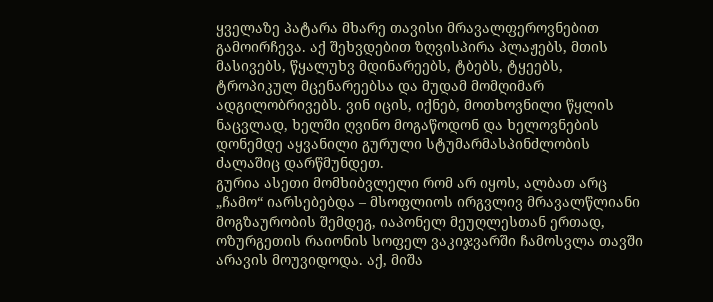ყველაზე პატარა მხარე თავისი მრავალფეროვნებით გამოირჩევა. აქ შეხვდებით ზღვისპირა პლაჟებს, მთის მასივებს, წყალუხვ მდინარეებს, ტბებს, ტყეებს, ტროპიკულ მცენარეებსა და მუდამ მომღიმარ ადგილობრივებს. ვინ იცის, იქნებ, მოთხოვნილი წყლის ნაცვლად, ხელში ღვინო მოგაწოდონ და ხელოვნების დონემდე აყვანილი გურული სტუმარმასპინძლობის ძალაშიც დარწმუნდეთ.
გურია ასეთი მომხიბვლელი რომ არ იყოს, ალბათ არც „ჩამო“ იარსებებდა – მსოფლიოს ირგვლივ მრავალწლიანი მოგზაურობის შემდეგ, იაპონელ მეუღლესთან ერთად, ოზურგეთის რაიონის სოფელ ვაკიჯვარში ჩამოსვლა თავში არავის მოუვიდოდა. აქ, მიშა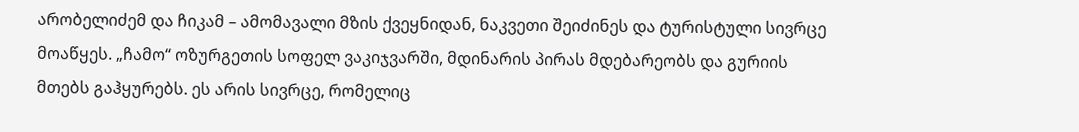არობელიძემ და ჩიკამ – ამომავალი მზის ქვეყნიდან, ნაკვეთი შეიძინეს და ტურისტული სივრცე მოაწყეს. „ჩამო“ ოზურგეთის სოფელ ვაკიჯვარში, მდინარის პირას მდებარეობს და გურიის მთებს გაჰყურებს. ეს არის სივრცე, რომელიც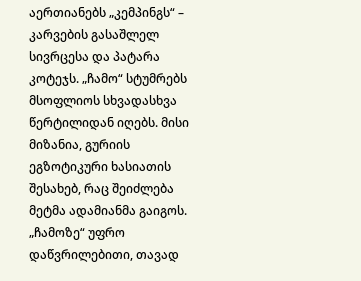აერთიანებს „კემპინგს“ – კარვების გასაშლელ სივრცესა და პატარა კოტეჯს. „ჩამო“ სტუმრებს მსოფლიოს სხვადასხვა წერტილიდან იღებს. მისი მიზანია, გურიის ეგზოტიკური ხასიათის შესახებ, რაც შეიძლება მეტმა ადამიანმა გაიგოს.
„ჩამოზე“ უფრო დაწვრილებითი, თავად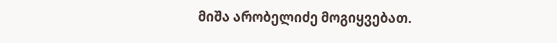მიშა არობელიძე მოგიყვებათ.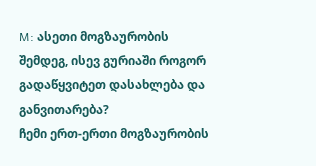M: ასეთი მოგზაურობის შემდეგ, ისევ გურიაში როგორ გადაწყვიტეთ დასახლება და განვითარება?
ჩემი ერთ-ერთი მოგზაურობის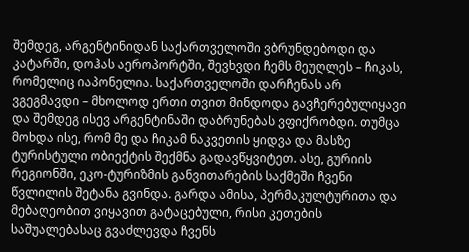შემდეგ, არგენტინიდან საქართველოში ვბრუნდებოდი და კატარში, დოჰას აეროპორტში, შევხვდი ჩემს მეუღლეს – ჩიკას, რომელიც იაპონელია. საქართველოში დარჩენას არ ვგეგმავდი – მხოლოდ ერთი თვით მინდოდა გავჩერებულიყავი და შემდეგ ისევ არგენტინაში დაბრუნებას ვფიქრობდი. თუმცა მოხდა ისე, რომ მე და ჩიკამ ნაკვეთის ყიდვა და მასზე ტურისტული ობიექტის შექმნა გადავწყვიტეთ. ასე, გურიის რეგიონში, ეკო-ტურიზმის განვითარების საქმეში ჩვენი წვლილის შეტანა გვინდა. გარდა ამისა, პერმაკულტურითა და მებაღეობით ვიყავით გატაცებული, რისი კეთების საშუალებასაც გვაძლევდა ჩვენს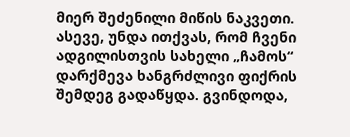მიერ შეძენილი მიწის ნაკვეთი. ასევე, უნდა ითქვას, რომ ჩვენი ადგილისთვის სახელი „ჩამოს“ დარქმევა ხანგრძლივი ფიქრის შემდეგ გადაწყდა. გვინდოდა,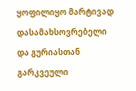ყოფილიყო მარტივად დასამახსოვრებელი და გურიასთან გარკვეული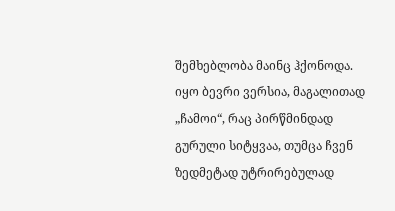შემხებლობა მაინც ჰქონოდა. იყო ბევრი ვერსია, მაგალითად „ჩამოი“, რაც პირწმინდად გურული სიტყვაა, თუმცა ჩვენ ზედმეტად უტრირებულად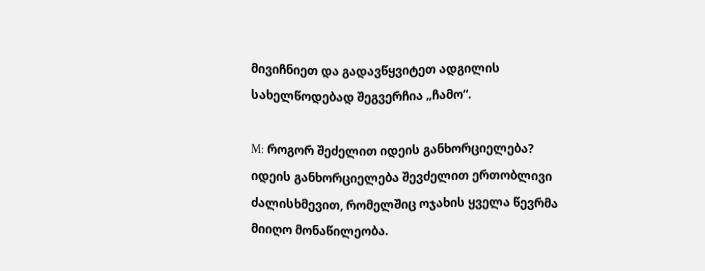მივიჩნიეთ და გადავწყვიტეთ ადგილის სახელწოდებად შეგვერჩია „ჩამო“.

M: როგორ შეძელით იდეის განხორციელება?
იდეის განხორციელება შევძელით ერთობლივი ძალისხმევით, რომელშიც ოჯახის ყველა წევრმა მიიღო მონაწილეობა.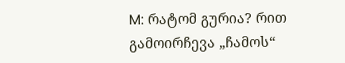M: რატომ გურია? რით გამოირჩევა „ჩამოს“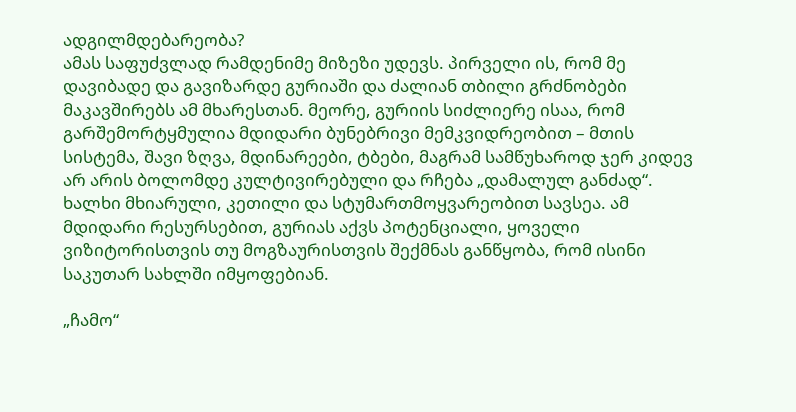ადგილმდებარეობა?
ამას საფუძვლად რამდენიმე მიზეზი უდევს. პირველი ის, რომ მე დავიბადე და გავიზარდე გურიაში და ძალიან თბილი გრძნობები მაკავშირებს ამ მხარესთან. მეორე, გურიის სიძლიერე ისაა, რომ გარშემორტყმულია მდიდარი ბუნებრივი მემკვიდრეობით – მთის სისტემა, შავი ზღვა, მდინარეები, ტბები, მაგრამ სამწუხაროდ ჯერ კიდევ არ არის ბოლომდე კულტივირებული და რჩება „დამალულ განძად“. ხალხი მხიარული, კეთილი და სტუმართმოყვარეობით სავსეა. ამ მდიდარი რესურსებით, გურიას აქვს პოტენციალი, ყოველი ვიზიტორისთვის თუ მოგზაურისთვის შექმნას განწყობა, რომ ისინი საკუთარ სახლში იმყოფებიან.

„ჩამო“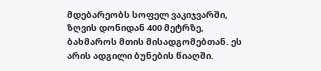მდებარეობს სოფელ ვაკიჯვარში, ზღვის დონიდან 400 მეტრზე, ბახმაროს მთის მისადგომებთან. ეს არის ადგილი ბუნების წიაღში.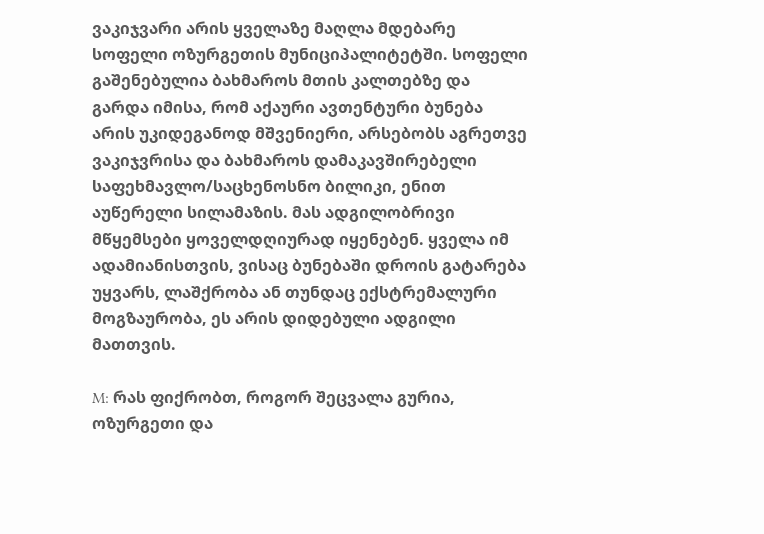ვაკიჯვარი არის ყველაზე მაღლა მდებარე სოფელი ოზურგეთის მუნიციპალიტეტში. სოფელი გაშენებულია ბახმაროს მთის კალთებზე და გარდა იმისა, რომ აქაური ავთენტური ბუნება არის უკიდეგანოდ მშვენიერი, არსებობს აგრეთვე ვაკიჯვრისა და ბახმაროს დამაკავშირებელი საფეხმავლო/საცხენოსნო ბილიკი, ენით აუწერელი სილამაზის. მას ადგილობრივი მწყემსები ყოველდღიურად იყენებენ. ყველა იმ ადამიანისთვის, ვისაც ბუნებაში დროის გატარება უყვარს, ლაშქრობა ან თუნდაც ექსტრემალური მოგზაურობა, ეს არის დიდებული ადგილი მათთვის.

M: რას ფიქრობთ, როგორ შეცვალა გურია, ოზურგეთი და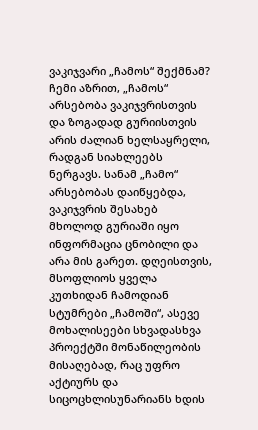ვაკიჯვარი „ჩამოს“ შექმნამ?
ჩემი აზრით, „ჩამოს“ არსებობა ვაკიჯვრისთვის და ზოგადად გურიისთვის არის ძალიან ხელსაყრელი, რადგან სიახლეებს ნერგავს. სანამ „ჩამო“ არსებობას დაიწყებდა, ვაკიჯვრის შესახებ მხოლოდ გურიაში იყო ინფორმაცია ცნობილი და არა მის გარეთ. დღეისთვის, მსოფლიოს ყველა კუთხიდან ჩამოდიან სტუმრები „ჩამოში“, ასევე მოხალისეები სხვადასხვა პროექტში მონაწილეობის მისაღებად, რაც უფრო აქტიურს და სიცოცხლისუნარიანს ხდის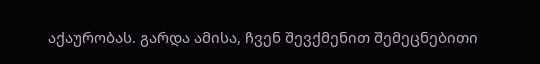აქაურობას. გარდა ამისა, ჩვენ შევქმენით შემეცნებითი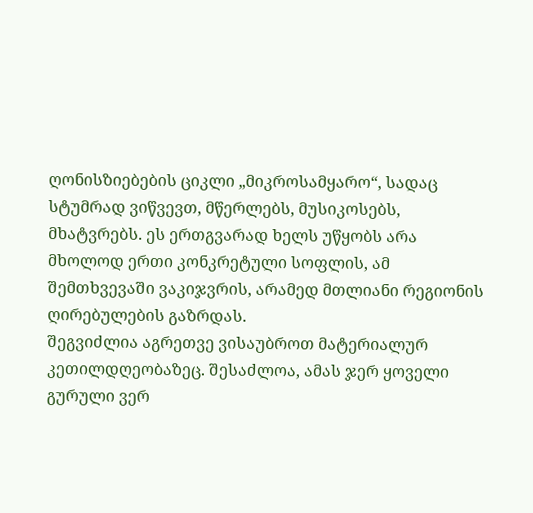ღონისზიებების ციკლი „მიკროსამყარო“, სადაც სტუმრად ვიწვევთ, მწერლებს, მუსიკოსებს, მხატვრებს. ეს ერთგვარად ხელს უწყობს არა მხოლოდ ერთი კონკრეტული სოფლის, ამ შემთხვევაში ვაკიჯვრის, არამედ მთლიანი რეგიონის ღირებულების გაზრდას.
შეგვიძლია აგრეთვე ვისაუბროთ მატერიალურ კეთილდღეობაზეც. შესაძლოა, ამას ჯერ ყოველი გურული ვერ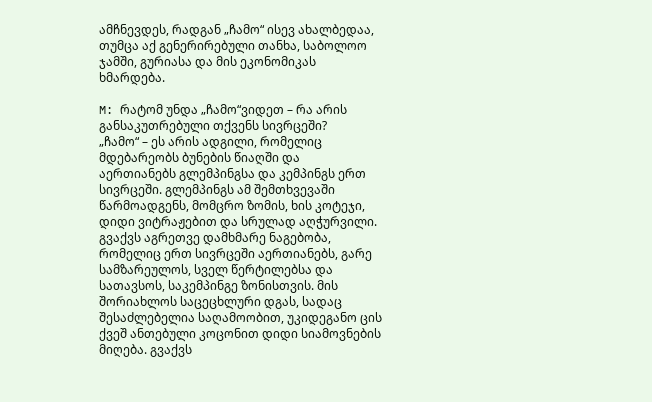ამჩნევდეს, რადგან „ჩამო“ ისევ ახალბედაა, თუმცა აქ გენერირებული თანხა, საბოლოო ჯამში, გურიასა და მის ეკონომიკას ხმარდება.

M: რატომ უნდა „ჩამო“ვიდეთ – რა არის განსაკუთრებული თქვენს სივრცეში?
„ჩამო“ – ეს არის ადგილი, რომელიც მდებარეობს ბუნების წიაღში და
აერთიანებს გლემპინგსა და კემპინგს ერთ სივრცეში. გლემპინგს ამ შემთხვევაში წარმოადგენს, მომცრო ზომის, ხის კოტეჯი, დიდი ვიტრაჟებით და სრულად აღჭურვილი. გვაქვს აგრეთვე დამხმარე ნაგებობა, რომელიც ერთ სივრცეში აერთიანებს, გარე სამზარეულოს, სველ წერტილებსა და სათავსოს, საკემპინგე ზონისთვის. მის შორიახლოს საცეცხლური დგას, სადაც შესაძლებელია საღამოობით, უკიდეგანო ცის ქვეშ ანთებული კოცონით დიდი სიამოვნების მიღება. გვაქვს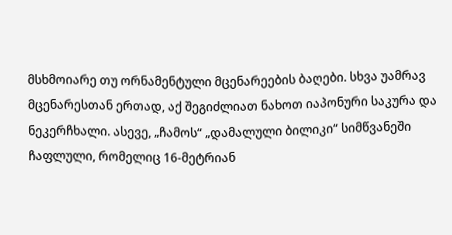მსხმოიარე თუ ორნამენტული მცენარეების ბაღები. სხვა უამრავ მცენარესთან ერთად, აქ შეგიძლიათ ნახოთ იაპონური საკურა და ნეკერჩხალი. ასევე, „ჩამოს“ „დამალული ბილიკი“ სიმწვანეში ჩაფლული, რომელიც 16-მეტრიან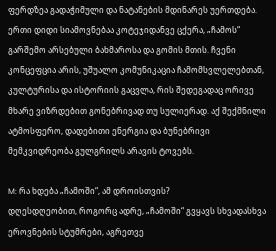ფერდზეა გადაჭიმული და ნატანების მდინარეს უერთდება. ერთი დიდი სიამოვნებაა კოტეჯიდანვე ცქერა, „ჩამოს“ გარშემო არსებული ბახმაროსა და გომის მთის. ჩვენი კონცეფცია არის, უშუალო კომუნიკაცია ჩამომსვლელებთან, კულტურისა და ისტორიის გაცვლა, რის შედეგადაც ორივე მხარე ვიზრდებით გონებრივად თუ სულიერად. აქ შექმნილი ატმოსფერო, დადებითი ენერგია და ბუნებრივი მემკვიდრეობა გულგრილს არავის ტოვებს.

M: რა ხდება „ჩამოში“, ამ დროისთვის?
დღესდღეობით, როგორც ადრე, „ჩამოში“ გვყავს სხვადასხვა ეროვნების სტუმრები, აგრეთვე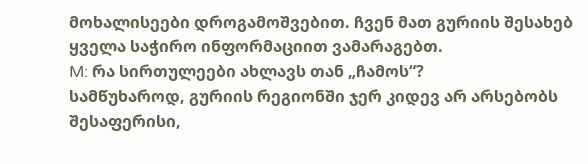მოხალისეები დროგამოშვებით. ჩვენ მათ გურიის შესახებ ყველა საჭირო ინფორმაციით ვამარაგებთ.
M: რა სირთულეები ახლავს თან „ჩამოს“?
სამწუხაროდ, გურიის რეგიონში ჯერ კიდევ არ არსებობს შესაფერისი,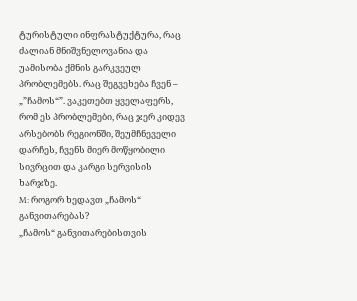ტურისტული ინფრასტუქტურა, რაც ძალიან მნიშვნელოვანია და უამისობა ქმნის გარკვეულ პრობლემებს. რაც შეგვეხება ჩვენ – „”ჩამოს“”. ვაკეთებთ ყველაფერს, რომ ეს პრობლემები, რაც ჯერ კიდევ არსებობს რეგიონში, შეუმჩნეველი დარჩეს, ჩვენს მიერ მოწყობილი სივრცით და კარგი სერვისის ხარჯზე.
M: როგორ ხედავთ „ჩამოს“ განვითარებას?
„ჩამოს“ განვითარებისთვის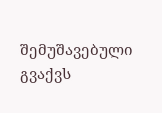შემუშავებული გვაქვს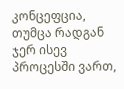კონცეფცია, თუმცა რადგან ჯერ ისევ პროცესში ვართ,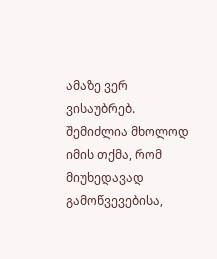ამაზე ვერ ვისაუბრებ. შემიძლია მხოლოდ იმის თქმა, რომ მიუხედავად გამოწვევებისა,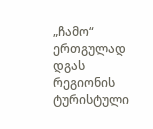„ჩამო“ ერთგულად დგას რეგიონის ტურისტული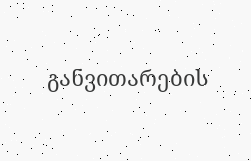განვითარების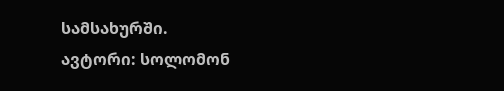სამსახურში.
ავტორი: სოლომონ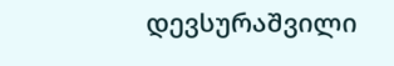დევსურაშვილი